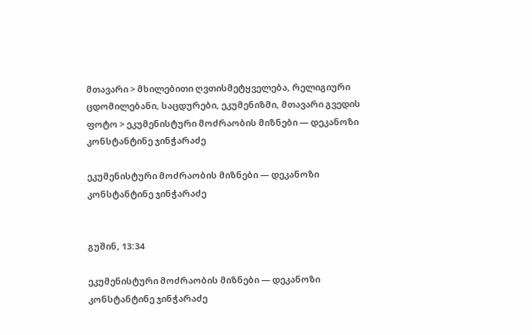მთავარი > მხილებითი ღვთისმეტყველება, რელიგიური ცდომილებანი, საცდურები, ეკუმენიზმი, მთავარი გვედის ფოტო > ეკუმენისტური მოძრაობის მიზნები — დეკანოზი კონსტანტინე ჯინჭარაძე

ეკუმენისტური მოძრაობის მიზნები — დეკანოზი კონსტანტინე ჯინჭარაძე


გუშინ, 13:34

ეკუმენისტური მოძრაობის მიზნები — დეკანოზი კონსტანტინე ჯინჭარაძე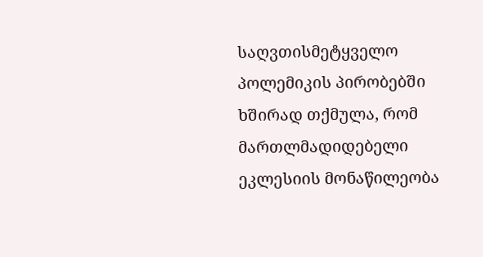საღვთისმეტყველო პოლემიკის პირობებში ხშირად თქმულა, რომ მართლმადიდებელი ეკლესიის მონაწილეობა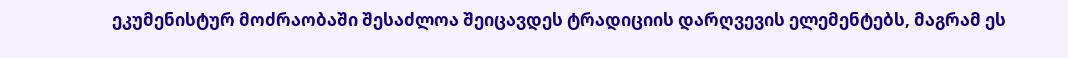ეკუმენისტურ მოძრაობაში შესაძლოა შეიცავდეს ტრადიციის დარღვევის ელემენტებს, მაგრამ ეს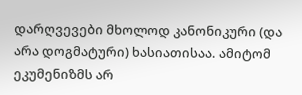დარღვევები მხოლოდ კანონიკური (და არა დოგმატური) ხასიათისაა. ამიტომ ეკუმენიზმს არ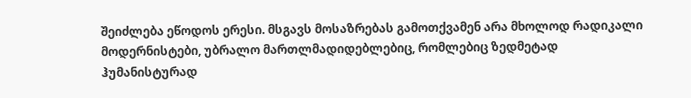შეიძლება ეწოდოს ერესი. მსგავს მოსაზრებას გამოთქვამენ არა მხოლოდ რადიკალი მოდერნისტები, უბრალო მართლმადიდებლებიც, რომლებიც ზედმეტად ჰუმანისტურად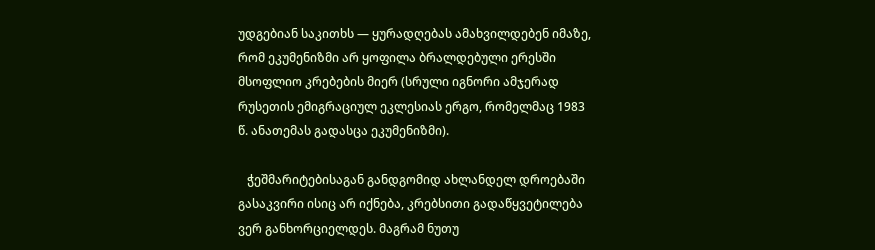უდგებიან საკითხს — ყურადღებას ამახვილდებენ იმაზე, რომ ეკუმენიზმი არ ყოფილა ბრალდებული ერესში მსოფლიო კრებების მიერ (სრული იგნორი ამჯერად რუსეთის ემიგრაციულ ეკლესიას ერგო, რომელმაც 1983 წ. ანათემას გადასცა ეკუმენიზმი).

   ჭეშმარიტებისაგან განდგომიდ ახლანდელ დროებაში გასაკვირი ისიც არ იქნება, კრებსითი გადაწყვეტილება ვერ განხორციელდეს. მაგრამ ნუთუ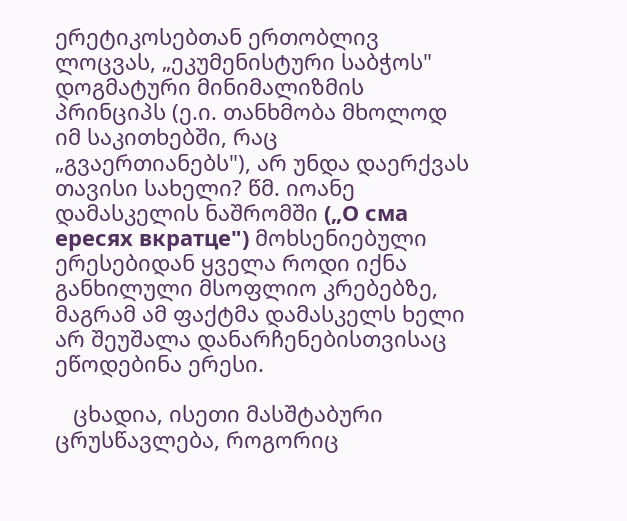ერეტიკოსებთან ერთობლივ ლოცვას, „ეკუმენისტური საბჭოს" დოგმატური მინიმალიზმის პრინციპს (ე.ი. თანხმობა მხოლოდ იმ საკითხებში, რაც „გვაერთიანებს"), არ უნდა დაერქვას თავისი სახელი? წმ. იოანე დამასკელის ნაშრომში („О сма ересях вкратце") მოხსენიებული ერესებიდან ყველა როდი იქნა განხილული მსოფლიო კრებებზე, მაგრამ ამ ფაქტმა დამასკელს ხელი არ შეუშალა დანარჩენებისთვისაც ეწოდებინა ერესი.

   ცხადია, ისეთი მასშტაბური ცრუსწავლება, როგორიც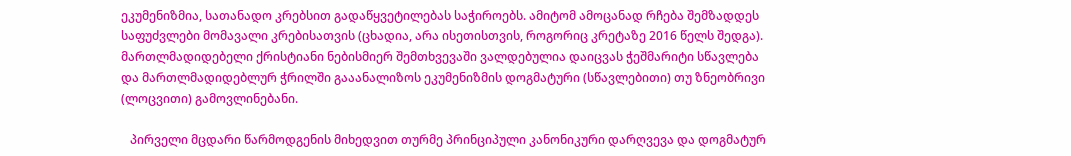ეკუმენიზმია, სათანადო კრებსით გადაწყვეტილებას საჭიროებს. ამიტომ ამოცანად რჩება შემზადდეს საფუძვლები მომავალი კრებისათვის (ცხადია, არა ისეთისთვის, როგორიც კრეტაზე 2016 წელს შედგა). მართლმადიდებელი ქრისტიანი ნებისმიერ შემთხვევაში ვალდებულია დაიცვას ჭეშმარიტი სწავლება და მართლმადიდებლურ ჭრილში გააანალიზოს ეკუმენიზმის დოგმატური (სწავლებითი) თუ ზნეობრივი (ლოცვითი) გამოვლინებანი.

   პირველი მცდარი წარმოდგენის მიხედვით თურმე პრინციპული კანონიკური დარღვევა და დოგმატურ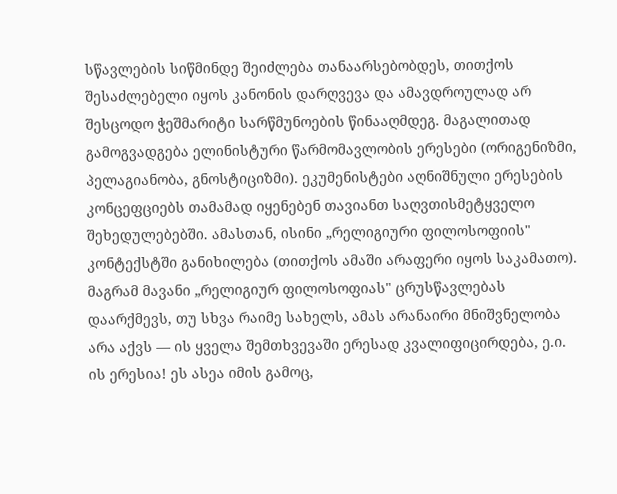სწავლების სიწმინდე შეიძლება თანაარსებობდეს, თითქოს შესაძლებელი იყოს კანონის დარღვევა და ამავდროულად არ შესცოდო ჭეშმარიტი სარწმუნოების წინააღმდეგ. მაგალითად გამოგვადგება ელინისტური წარმომავლობის ერესები (ორიგენიზმი, პელაგიანობა, გნოსტიციზმი). ეკუმენისტები აღნიშნული ერესების კონცეფციებს თამამად იყენებენ თავიანთ საღვთისმეტყველო შეხედულებებში. ამასთან, ისინი „რელიგიური ფილოსოფიის" კონტექსტში განიხილება (თითქოს ამაში არაფერი იყოს საკამათო). მაგრამ მავანი „რელიგიურ ფილოსოფიას" ცრუსწავლებას დაარქმევს, თუ სხვა რაიმე სახელს, ამას არანაირი მნიშვნელობა არა აქვს — ის ყველა შემთხვევაში ერესად კვალიფიცირდება, ე.ი. ის ერესია! ეს ასეა იმის გამოც,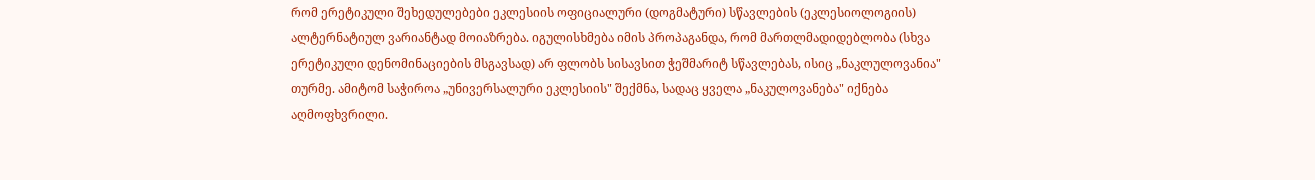რომ ერეტიკული შეხედულებები ეკლესიის ოფიციალური (დოგმატური) სწავლების (ეკლესიოლოგიის) ალტერნატიულ ვარიანტად მოიაზრება. იგულისხმება იმის პროპაგანდა, რომ მართლმადიდებლობა (სხვა ერეტიკული დენომინაციების მსგავსად) არ ფლობს სისავსით ჭეშმარიტ სწავლებას, ისიც „ნაკლულოვანია" თურმე. ამიტომ საჭიროა „უნივერსალური ეკლესიის" შექმნა, სადაც ყველა „ნაკულოვანება" იქნება აღმოფხვრილი.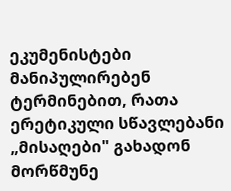ეკუმენისტები მანიპულირებენ ტერმინებით, რათა ერეტიკული სწავლებანი „მისაღები" გახადონ მორწმუნე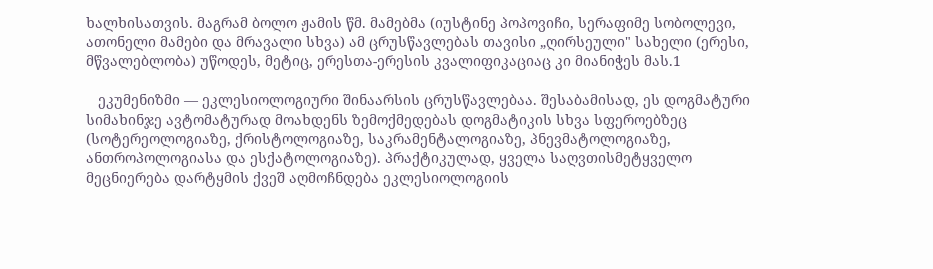ხალხისათვის. მაგრამ ბოლო ჟამის წმ. მამებმა (იუსტინე პოპოვიჩი, სერაფიმე სობოლევი, ათონელი მამები და მრავალი სხვა) ამ ცრუსწავლებას თავისი „ღირსეული" სახელი (ერესი, მწვალებლობა) უწოდეს, მეტიც, ერესთა-ერესის კვალიფიკაციაც კი მიანიჭეს მას.1

   ეკუმენიზმი — ეკლესიოლოგიური შინაარსის ცრუსწავლებაა. შესაბამისად, ეს დოგმატური სიმახინჯე ავტომატურად მოახდენს ზემოქმედებას დოგმატიკის სხვა სფეროებზეც (სოტერეოლოგიაზე, ქრისტოლოგიაზე, საკრამენტალოგიაზე, პნევმატოლოგიაზე, ანთროპოლოგიასა და ესქატოლოგიაზე). პრაქტიკულად, ყველა საღვთისმეტყველო მეცნიერება დარტყმის ქვეშ აღმოჩნდება ეკლესიოლოგიის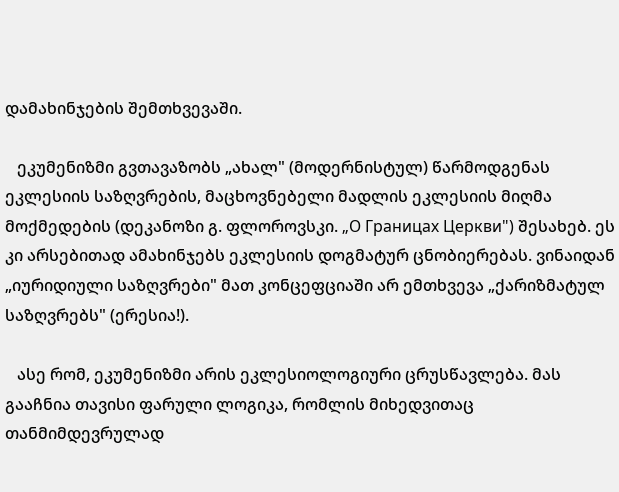დამახინჯების შემთხვევაში.

   ეკუმენიზმი გვთავაზობს „ახალ" (მოდერნისტულ) წარმოდგენას ეკლესიის საზღვრების, მაცხოვნებელი მადლის ეკლესიის მიღმა მოქმედების (დეკანოზი გ. ფლოროვსკი. „О Границах Церкви") შესახებ. ეს კი არსებითად ამახინჯებს ეკლესიის დოგმატურ ცნობიერებას. ვინაიდან „იურიდიული საზღვრები" მათ კონცეფციაში არ ემთხვევა „ქარიზმატულ საზღვრებს" (ერესია!).

   ასე რომ, ეკუმენიზმი არის ეკლესიოლოგიური ცრუსწავლება. მას გააჩნია თავისი ფარული ლოგიკა, რომლის მიხედვითაც თანმიმდევრულად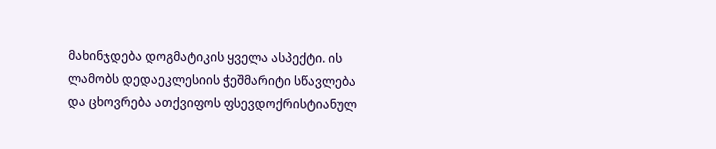მახინჯდება დოგმატიკის ყველა ასპექტი. ის ლამობს დედაეკლესიის ჭეშმარიტი სწავლება და ცხოვრება ათქვიფოს ფსევდოქრისტიანულ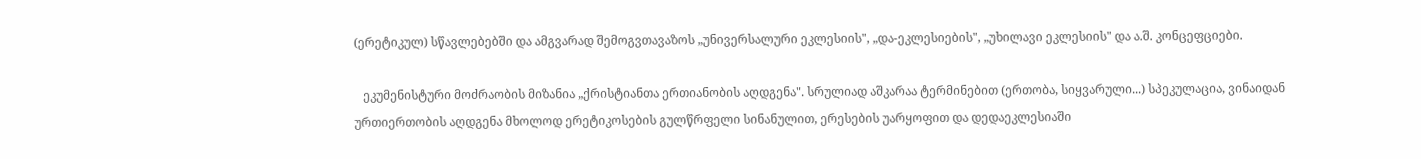(ერეტიკულ) სწავლებებში და ამგვარად შემოგვთავაზოს „უნივერსალური ეკლესიის", „და-ეკლესიების", „უხილავი ეკლესიის" და ა.შ. კონცეფციები.

   ეკუმენისტური მოძრაობის მიზანია „ქრისტიანთა ერთიანობის აღდგენა". სრულიად აშკარაა ტერმინებით (ერთობა, სიყვარული...) სპეკულაცია, ვინაიდან ურთიერთობის აღდგენა მხოლოდ ერეტიკოსების გულწრფელი სინანულით, ერესების უარყოფით და დედაეკლესიაში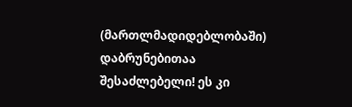(მართლმადიდებლობაში) დაბრუნებითაა შესაძლებელი! ეს კი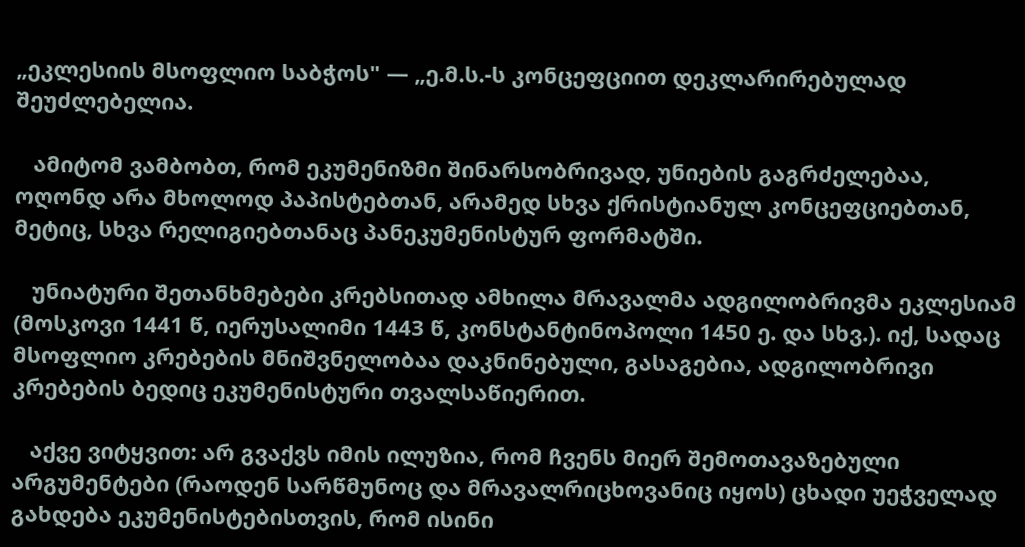„ეკლესიის მსოფლიო საბჭოს" — „ე.მ.ს.-ს კონცეფციით დეკლარირებულად შეუძლებელია.

   ამიტომ ვამბობთ, რომ ეკუმენიზმი შინარსობრივად, უნიების გაგრძელებაა, ოღონდ არა მხოლოდ პაპისტებთან, არამედ სხვა ქრისტიანულ კონცეფციებთან, მეტიც, სხვა რელიგიებთანაც პანეკუმენისტურ ფორმატში.

   უნიატური შეთანხმებები კრებსითად ამხილა მრავალმა ადგილობრივმა ეკლესიამ (მოსკოვი 1441 წ, იერუსალიმი 1443 წ, კონსტანტინოპოლი 1450 ე. და სხვ.). იქ, სადაც მსოფლიო კრებების მნიშვნელობაა დაკნინებული, გასაგებია, ადგილობრივი კრებების ბედიც ეკუმენისტური თვალსაწიერით.

   აქვე ვიტყვით: არ გვაქვს იმის ილუზია, რომ ჩვენს მიერ შემოთავაზებული არგუმენტები (რაოდენ სარწმუნოც და მრავალრიცხოვანიც იყოს) ცხადი უეჭველად გახდება ეკუმენისტებისთვის, რომ ისინი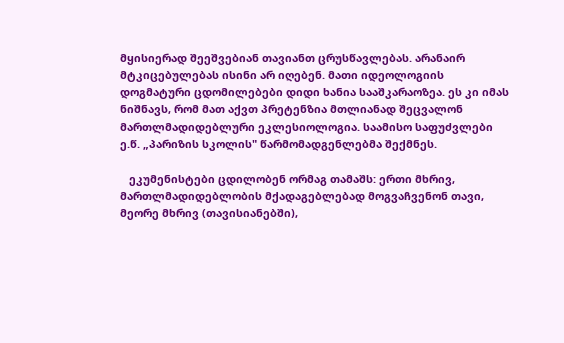მყისიერად შეეშვებიან თავიანთ ცრუსწავლებას. არანაირ მტკიცებულებას ისინი არ იღებენ. მათი იდეოლოგიის დოგმატური ცდომილებები დიდი ხანია სააშკარაოზეა. ეს კი იმას ნიშნავს, რომ მათ აქვთ პრეტენზია მთლიანად შეცვალონ მართლმადიდებლური ეკლესიოლოგია. საამისო საფუძვლები ე.წ. „პარიზის სკოლის" წარმომადგენლებმა შექმნეს.

   ეკუმენისტები ცდილობენ ორმაგ თამაშს: ერთი მხრივ, მართლმადიდებლობის მქადაგებლებად მოგვაჩვენონ თავი, მეორე მხრივ (თავისიანებში),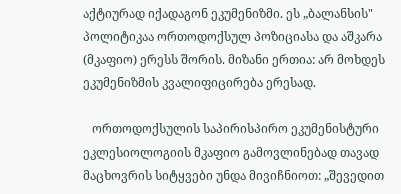აქტიურად იქადაგონ ეკუმენიზმი. ეს „ბალანსის" პოლიტიკაა ორთოდოქსულ პოზიციასა და აშკარა (მკაფიო) ერესს შორის. მიზანი ერთია: არ მოხდეს ეკუმენიზმის კვალიფიცირება ერესად.

   ორთოდოქსულის საპირისპირო ეკუმენისტური ეკლესიოლოგიის მკაფიო გამოვლინებად თავად მაცხოვრის სიტყვები უნდა მივიჩნიოთ: „შევედით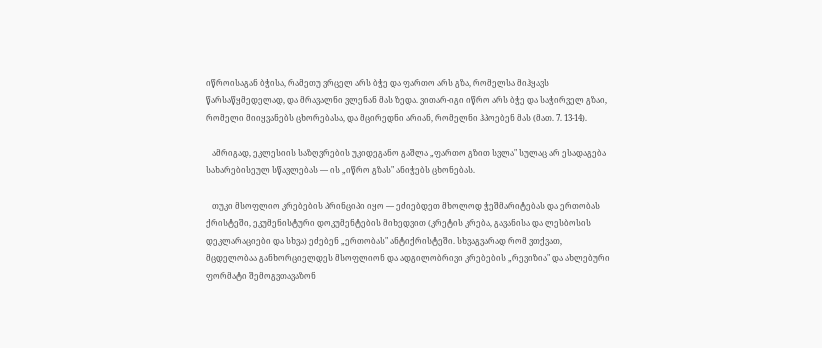იწროისაგან ბჭისა, რამეთუ ვრცელ არს ბჭე და ფართო არს გზა, რომელსა მიჰყავს წარსაწყმედელად, და მრავალნი ვლენან მას ზედა. ვითარ-იგი იწრო არს ბჭე და საჭირველ გზაი, რომელი მიიყვანებს ცხორებასა, და მცირედნი არიან, რომელნი ჰპოებენ მას (მათ. 7. 13-14).

   ამრიგად, ეკლესიის საზღვრების უკიდეგანო გაშლა „ფართო გზით სვლა" სულაც არ ესადაგება სახარებისეულ სწავლებას — ის „იწრო გზას" ანიჭებს ცხონებას.

   თუკი მსოფლიო კრებების პრინციპი იყო — ეძიებდეთ მხოლოდ ჭეშმარიტებას და ერთობას ქრისტეში, ეკუმენისტური დოკუმენტების მიხედვით (კრეტის კრება, გავანისა და ლესბოსის დეკლარაციები და სხვა) ეძებენ „ერთობას" ანტიქრისტეში. სხვაგვარად რომ ვთქვათ, მცდელობაა განხორციელდეს მსოფლიონ და ადგილობრივი კრებების „რევიზია" და ახლებური ფორმატი შემოგვთავაზონ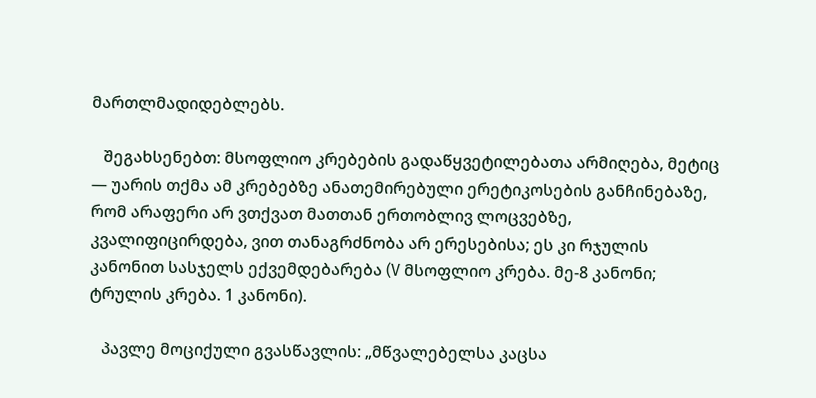მართლმადიდებლებს.

   შეგახსენებთ: მსოფლიო კრებების გადაწყვეტილებათა არმიღება, მეტიც — უარის თქმა ამ კრებებზე ანათემირებული ერეტიკოსების განჩინებაზე, რომ არაფერი არ ვთქვათ მათთან ერთობლივ ლოცვებზე, კვალიფიცირდება, ვით თანაგრძნობა არ ერესებისა; ეს კი რჯულის კანონით სასჯელს ექვემდებარება (V მსოფლიო კრება. მე-8 კანონი; ტრულის კრება. 1 კანონი).

   პავლე მოციქული გვასწავლის: „მწვალებელსა კაცსა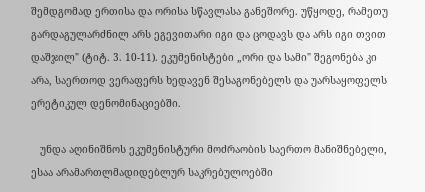შემდგომად ერთისა და ორისა სწავლასა განეშორე. უწყოდე, რამეთუ გარდაგულარძნილ არს ეგევითარი იგი და ცოდავს და არს იგი თვით დაშჯილ" (ტიტ. 3. 10-11). ეკუმენისტები „ორი და სამი" შეგონება კი არა, საერთოდ ვერაფერს ხედავენ შესაგონებელს და უარსაყოფელს ერეტიკულ დენომინაციებში.

   უნდა აღინიშნოს ეკუმენისტური მოძრაობის საერთო მანიშნებელი, ესაა არამართლმადიდებლურ საკრებულოებში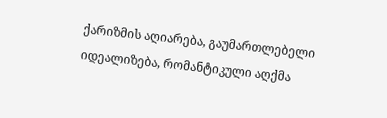ქარიზმის აღიარება, გაუმართლებელი იდეალიზება, რომანტიკული აღქმა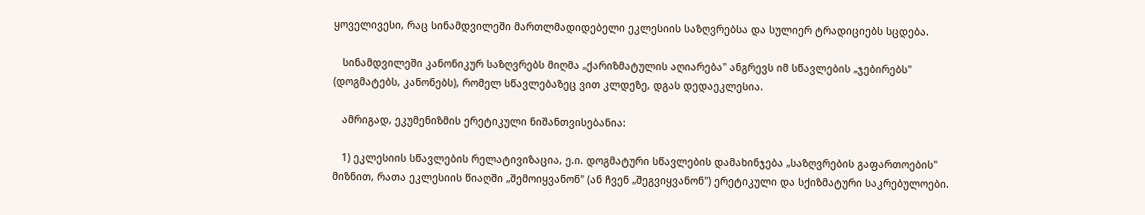ყოველივესი, რაც სინამდვილეში მართლმადიდებელი ეკლესიის საზღვრებსა და სულიერ ტრადიციებს სცდება.

   სინამდვილეში კანონიკურ საზღვრებს მიღმა „ქარიზმატულის აღიარება" ანგრევს იმ სწავლების „ჯებირებს" (დოგმატებს, კანონებს), რომელ სწავლებაზეც ვით კლდეზე, დგას დედაეკლესია.

   ამრიგად, ეკუმენიზმის ერეტიკული ნიშანთვისებანია:

   1) ეკლესიის სწავლების რელატივიზაცია, ე.ი. დოგმატური სწავლების დამახინჯება „საზღვრების გაფართოების" მიზნით, რათა ეკლესიის წიაღში „შემოიყვანონ" (ან ჩვენ „შეგვიყვანონ") ერეტიკული და სქიზმატური საკრებულოები.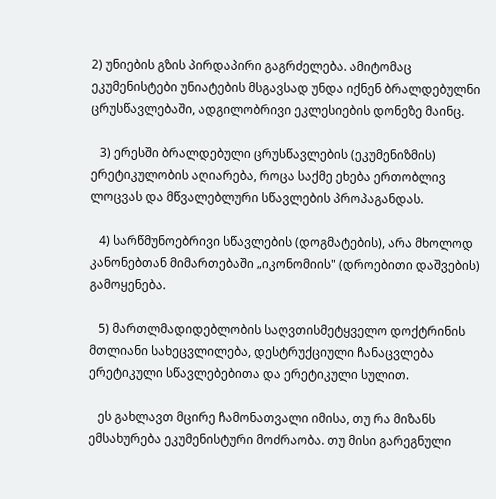2) უნიების გზის პირდაპირი გაგრძელება. ამიტომაც ეკუმენისტები უნიატების მსგავსად უნდა იქნენ ბრალდებულნი ცრუსწავლებაში, ადგილობრივი ეკლესიების დონეზე მაინც.

   3) ერესში ბრალდებული ცრუსწავლების (ეკუმენიზმის) ერეტიკულობის აღიარება, როცა საქმე ეხება ერთობლივ ლოცვას და მწვალებლური სწავლების პროპაგანდას.

   4) სარწმუნოებრივი სწავლების (დოგმატების), არა მხოლოდ კანონებთან მიმართებაში „იკონომიის" (დროებითი დაშვების) გამოყენება.

   5) მართლმადიდებლობის საღვთისმეტყველო დოქტრინის მთლიანი სახეცვლილება, დესტრუქციული ჩანაცვლება ერეტიკული სწავლებებითა და ერეტიკული სულით.

   ეს გახლავთ მცირე ჩამონათვალი იმისა, თუ რა მიზანს ემსახურება ეკუმენისტური მოძრაობა. თუ მისი გარეგნული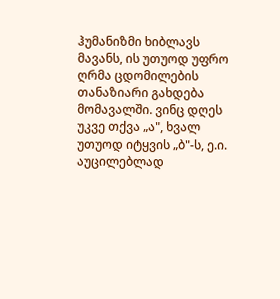ჰუმანიზმი ხიბლავს მავანს, ის უთუოდ უფრო ღრმა ცდომილების თანაზიარი გახდება მომავალში. ვინც დღეს უკვე თქვა „ა", ხვალ უთუოდ იტყვის „ბ"-ს, ე.ი. აუცილებლად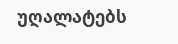უღალატებს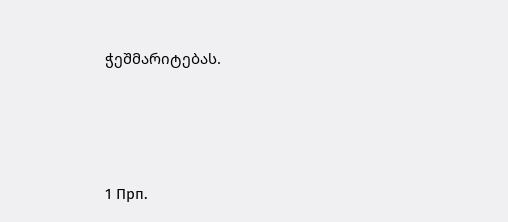ჭეშმარიტებას.





1 Прп.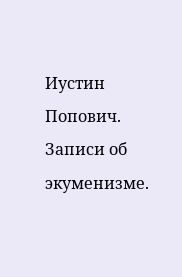Иустин Попович. Записи об экуменизме.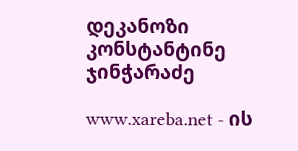დეკანოზი კონსტანტინე ჯინჭარაძე

www.xareba.net - ის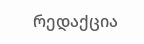რედაქცია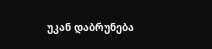უკან დაბრუნება